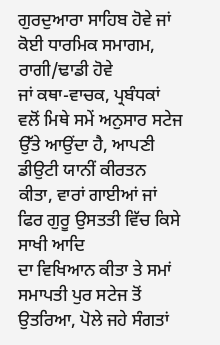ਗੁਰਦੁਆਰਾ ਸਾਹਿਬ ਹੋਵੇ ਜਾਂ ਕੋਈ ਧਾਰਮਿਕ ਸਮਾਗਮ, ਰਾਗੀ/ਢਾਡੀ ਹੋਵੇ
ਜਾਂ ਕਥਾ-ਵਾਚਕ, ਪ੍ਰਬੰਧਕਾਂ ਵਲੋਂ ਮਿਥੇ ਸਮੇਂ ਅਨੁਸਾਰ ਸਟੇਜ ਉੱਤੇ ਆਉਂਦਾ ਹੈ, ਆਪਣੀ
ਡੀਉਟੀ ਯਾਨੀਂ ਕੀਰਤਨ ਕੀਤਾ, ਵਾਰਾਂ ਗਾਈਆਂ ਜਾਂ ਫਿਰ ਗੁਰੂ ਉਸਤਤੀ ਵਿੱਚ ਕਿਸੇ ਸਾਖੀ ਆਦਿ
ਦਾ ਵਿਖਿਆਨ ਕੀਤਾ ਤੇ ਸਮਾਂ ਸਮਾਪਤੀ ਪੁਰ ਸਟੇਜ ਤੋਂ ਉਤਰਿਆ, ਪੋਲੇ ਜਹੇ ਸੰਗਤਾਂ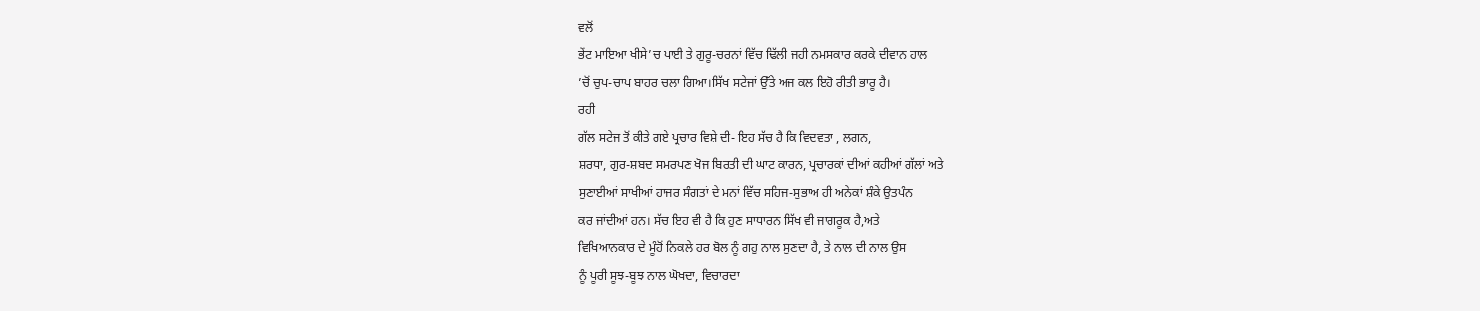ਵਲੋਂ
ਭੇਂਟ ਮਾਇਆ ਖੀਸੇ’ਚ ਪਾਈ ਤੇ ਗੁਰੂ-ਚਰਨਾਂ ਵਿੱਚ ਢਿੱਲੀ ਜਹੀ ਨਮਸਕਾਰ ਕਰਕੇ ਦੀਵਾਨ ਹਾਲ
’ਚੋਂ ਚੁਪ-ਚਾਪ ਬਾਹਰ ਚਲਾ ਗਿਆ।ਸਿੱਖ ਸਟੇਜਾਂ ਉੱਤੇ ਅਜ ਕਲ ਇਹੋ ਰੀਤੀ ਭਾਰੂ ਹੈ।
ਰਹੀ
ਗੱਲ ਸਟੇਜ ਤੋਂ ਕੀਤੇ ਗਏ ਪ੍ਰਚਾਰ ਵਿਸ਼ੇ ਦੀ- ਇਹ ਸੱਚ ਹੈ ਕਿ ਵਿਦਵਤਾ , ਲਗਨ,
ਸ਼ਰਧਾ, ਗੁਰ-ਸ਼ਬਦ ਸਮਰਪਣ ਖੋਜ ਬਿਰਤੀ ਦੀ ਘਾਟ ਕਾਰਨ, ਪ੍ਰਚਾਰਕਾਂ ਦੀਆਂ ਕਹੀਆਂ ਗੱਲਾਂ ਅਤੇ
ਸੁਣਾਈਆਂ ਸਾਖੀਆਂ ਹਾਜਰ ਸੰਗਤਾਂ ਦੇ ਮਨਾਂ ਵਿੱਚ ਸਹਿਜ-ਸੁਭਾਅ ਹੀ ਅਨੇਕਾਂ ਸ਼ੰਕੇ ਉਤਪੰਨ
ਕਰ ਜਾਂਦੀਆਂ ਹਨ। ਸੱਚ ਇਹ ਵੀ ਹੈ ਕਿ ਹੁਣ ਸਾਧਾਰਨ ਸਿੱਖ ਵੀ ਜਾਗਰੂਕ ਹੈ,ਅਤੇ
ਵਿਖਿਆਨਕਾਰ ਦੇ ਮੂੰਹੋਂ ਨਿਕਲੇ ਹਰ ਬੋਲ ਨੂੰ ਗਹੁ ਨਾਲ ਸੁਣਦਾ ਹੈ, ਤੇ ਨਾਲ ਦੀ ਨਾਲ ਉਸ
ਨੂੰ ਪੂਰੀ ਸੂਝ-ਬੂਝ ਨਾਲ ਘੋਖਦਾ, ਵਿਚਾਰਦਾ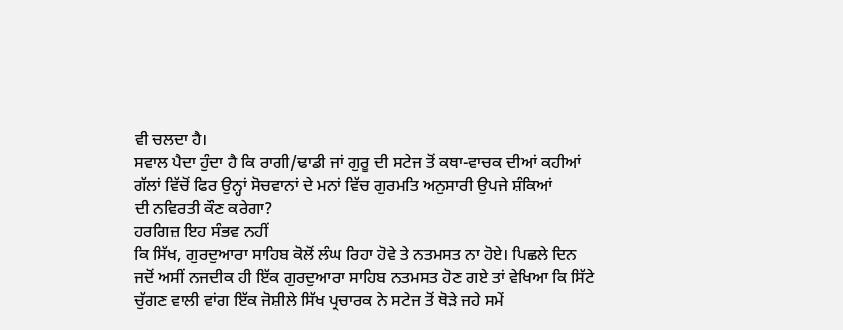ਵੀ ਚਲਦਾ ਹੈ।
ਸਵਾਲ ਪੈਦਾ ਹੁੰਦਾ ਹੈ ਕਿ ਰਾਗੀ/ਢਾਡੀ ਜਾਂ ਗੁਰੂ ਦੀ ਸਟੇਜ ਤੋਂ ਕਥਾ-ਵਾਚਕ ਦੀਆਂ ਕਹੀਆਂ
ਗੱਲਾਂ ਵਿੱਚੋਂ ਫਿਰ ਉਨ੍ਹਾਂ ਸੋਚਵਾਨਾਂ ਦੇ ਮਨਾਂ ਵਿੱਚ ਗੁਰਮਤਿ ਅਨੁਸਾਰੀ ਉਪਜੇ ਸ਼ੰਕਿਆਂ
ਦੀ ਨਵਿਰਤੀ ਕੌਣ ਕਰੇਗਾ?
ਹਰਗਿਜ਼ ਇਹ ਸੰਭਵ ਨਹੀਂ
ਕਿ ਸਿੱਖ, ਗੁਰਦੁਆਰਾ ਸਾਹਿਬ ਕੋਲੋਂ ਲੰਘ ਰਿਹਾ ਹੋਵੇ ਤੇ ਨਤਮਸਤ ਨਾ ਹੋਏ। ਪਿਛਲੇ ਦਿਨ
ਜਦੋਂ ਅਸੀਂ ਨਜਦੀਕ ਹੀ ਇੱਕ ਗੁਰਦੁਆਰਾ ਸਾਹਿਬ ਨਤਮਸਤ ਹੋਣ ਗਏ ਤਾਂ ਵੇਖਿਆ ਕਿ ਸਿੱਟੇ
ਚੁੱਗਣ ਵਾਲੀ ਵਾਂਗ ਇੱਕ ਜੋਸ਼ੀਲੇ ਸਿੱਖ ਪ੍ਰਚਾਰਕ ਨੇ ਸਟੇਜ ਤੋਂ ਥੋੜੇ ਜਹੇ ਸਮੇਂ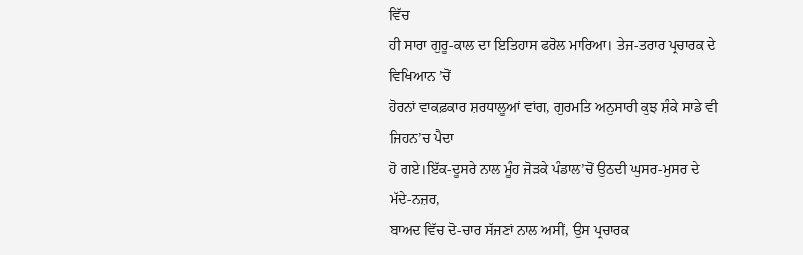ਵਿੱਚ
ਹੀ ਸਾਰਾ ਗੁਰੂ-ਕਾਲ ਦਾ ਇਤਿਹਾਸ ਫਰੋਲ ਮਾਰਿਆ। ਤੇਜ-ਤਰਾਰ ਪ੍ਰਚਾਰਕ ਦੇ ਵਿਖਿਆਨ ’ਚੋਂ
ਹੋਰਨਾਂ ਵਾਕਫ਼ਕਾਰ ਸ਼ਰਧਾਲੂਆਂ ਵਾਂਗ, ਗੁਰਮਤਿ ਅਨੁਸਾਰੀ ਕੁਝ ਸ਼ੰਕੇ ਸਾਡੇ ਵੀ ਜਿਹਨ’ਚ ਪੈਦਾ
ਹੋ ਗਏ।ਇੱਕ-ਦੂਸਰੇ ਨਾਲ ਮੂੰਹ ਜੋੜਕੇ ਪੰਡਾਲ’ਚੋਂ ਉਠਦੀ ਘੁਸਰ-ਮੁਸਰ ਦੇ ਮੱਦੇ-ਨਜ਼ਰ,
ਬਾਅਦ ਵਿੱਚ ਦੋ-ਚਾਰ ਸੱਜਣਾਂ ਨਾਲ ਅਸੀਂ, ਉਸ ਪ੍ਰਚਾਰਕ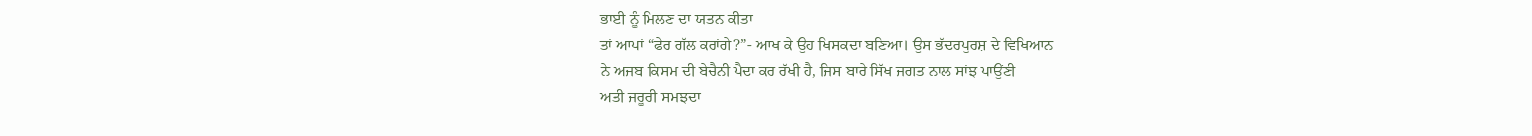ਭਾਈ ਨੂੰ ਮਿਲਣ ਦਾ ਯਤਨ ਕੀਤਾ
ਤਾਂ ਆਪਾਂ “ਫੇਰ ਗੱਲ ਕਰਾਂਗੇ?”- ਆਖ ਕੇ ਉਹ ਖਿਸਕਦਾ ਬਣਿਆ। ਉਸ ਭੱਦਰਪੁਰਸ਼ ਦੇ ਵਿਖਿਆਨ
ਨੇ ਅਜਬ ਕਿਸਮ ਦੀ ਬੇਚੈਨੀ ਪੈਦਾ ਕਰ ਰੱਖੀ ਹੈ, ਜਿਸ ਬਾਰੇ ਸਿੱਖ ਜਗਤ ਨਾਲ ਸਾਂਝ ਪਾਉਂਣੀ
ਅਤੀ ਜਰੂਰੀ ਸਮਝਦਾ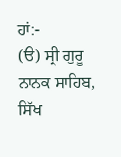ਹਾਂ:-
(ੳ) ਸ੍ਰੀ ਗੁਰੂ ਨਾਨਕ ਸਾਹਿਬ,
ਸਿੱਖ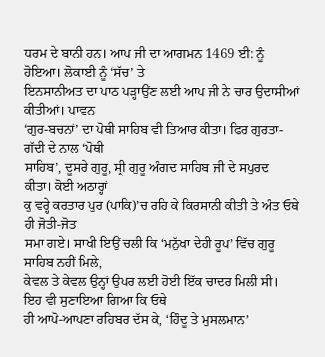ਧਰਮ ਦੇ ਬਾਨੀ ਹਨ। ਆਪ ਜੀ ਦਾ ਆਗਮਨ 1469 ਈ: ਨੂੰ ਹੋਇਆ। ਲੋਕਾਈ ਨੂੰ ‘ਸੱਚ’ ਤੇ
ਇਨਸਾਨੀਅਤ ਦਾ ਪਾਠ ਪੜ੍ਹਾਉਂਣ ਲਈ ਆਪ ਜੀ ਨੇ ਚਾਰ ਉਦਾਸੀਆਂ ਕੀਤੀਆਂ। ਪਾਵਨ
‘ਗੁਰ-ਬਚਨਾਂ’ ਦਾ ਪੋਥੀ ਸਾਹਿਬ ਵੀ ਤਿਆਰ ਕੀਤਾ। ਫਿਰ ਗੁਰਤਾ-ਗੱਦੀ ਦੇ ਨਾਲ ‘ਪੋਥੀ
ਸਾਹਿਬ’, ਦੂਸਰੇ ਗੁਰੂ, ਸ੍ਰੀ ਗੁਰੂ ਅੰਗਦ ਸਾਹਿਬ ਜੀ ਦੇ ਸਪੁਰਦ ਕੀਤਾ। ਕੋਈ ਅਠਾਰ੍ਹਾਂ
ਕੁ ਵਰ੍ਹੇ ਕਰਤਾਰ ਪੁਰ (ਪਾਕਿ)’ਚ ਰਹਿ ਕੇ ਕਿਰਸਾਨੀ ਕੀਤੀ ਤੇ ਅੰਤ ਓਥੇ ਹੀ ਜੋਤੀ-ਜੋਤ
ਸਮਾ ਗਏ। ਸਾਖੀ ਇਉਂ ਚਲੀ ਕਿ ‘ਮਨੁੱਖਾ ਦੇਹੀ ਰੂਪ’ ਵਿੱਚ ਗੁਰੂ ਸਾਹਿਬ ਨਹੀਂ ਮਿਲੇ,
ਕੇਵਲ ਤੇ ਕੇਵਲ ਉਨ੍ਹਾਂ ਉਪਰ ਲਈ ਹੋਈ ਇੱਕ ਚਾਦਰ ਮਿਲੀ ਸੀ। ਇਹ ਵੀ ਸੁਣਾਇਆ ਗਿਆ ਕਿ ਓਥੇ
ਹੀ ਆਪੋ-ਆਪਣਾ ਰਹਿਬਰ ਦੱਸ ਕੇ, ‘ਹਿੰਦੂ ਤੇ ਮੁਸਲਮਾਨ’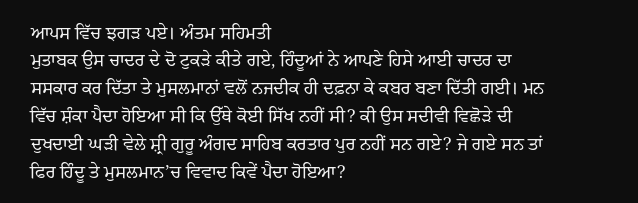ਆਪਸ ਵਿੱਚ ਝਗੜ ਪਏ। ਅੰਤਮ ਸਹਿਮਤੀ
ਮੁਤਾਬਕ ਉਸ ਚਾਦਰ ਦੇ ਦੋ ਟੁਕੜੇ ਕੀਤੇ ਗਏ, ਹਿੰਦੂਆਂ ਨੇ ਆਪਣੇ ਹਿਸੇ ਆਈ ਚਾਦਰ ਦਾ
ਸਸਕਾਰ ਕਰ ਦਿੱਤਾ ਤੇ ਮੁਸਲਮਾਨਾਂ ਵਲੋਂ ਨਜਦੀਕ ਹੀ ਦਫ਼ਨਾ ਕੇ ਕਬਰ ਬਣਾ ਦਿੱਤੀ ਗਈ। ਮਨ
ਵਿੱਚ ਸ਼ੰਕਾ ਪੈਦਾ ਹੋਇਆ ਸੀ ਕਿ ਉੱਥੇ ਕੋਈ ਸਿੱਖ ਨਹੀਂ ਸੀ? ਕੀ ਉਸ ਸਦੀਵੀ ਵਿਛੋੜੇ ਦੀ
ਦੁਖਦਾਈ ਘੜੀ ਵੇਲੇ ਸ਼੍ਰੀ ਗੁਰੂ ਅੰਗਦ ਸਾਹਿਬ ਕਰਤਾਰ ਪੁਰ ਨਹੀਂ ਸਨ ਗਏ? ਜੇ ਗਏ ਸਨ ਤਾਂ
ਫਿਰ ਹਿੰਦੂ ਤੇ ਮੁਸਲਮਾਨ’ਚ ਵਿਵਾਦ ਕਿਵੇਂ ਪੈਦਾ ਹੋਇਆ?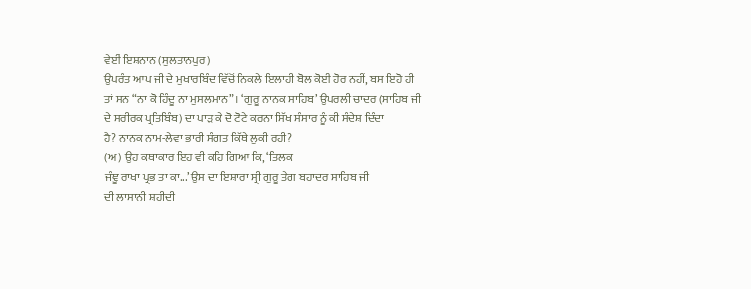ਵੇਈਂ ਇਸ਼ਨਾਨ (ਸੁਲਤਾਨਪੁਰ)
ਉਪਰੰਤ ਆਪ ਜੀ ਦੇ ਮੁਖਾਰਬਿੰਦ ਵਿੱਚੋਂ ਨਿਕਲੇ ਇਲਾਹੀ ਬੋਲ ਕੋਈ ਹੋਰ ਨਹੀਂ, ਬਸ ਇਹੋ ਹੀ
ਤਾਂ ਸਨ “ਨਾ ਕੋ ਹਿੰਦੂ ਨਾ ਮੁਸਲਮਾਨ”। ‘ਗੁਰੂ ਨਾਨਕ ਸਾਹਿਬ’ ਉਪਰਲੀ ਚਾਦਰ (ਸਾਹਿਬ ਜੀ
ਦੇ ਸਰੀਰਕ ਪ੍ਰਤਿਬਿੰਬ) ਦਾ ਪਾੜ ਕੇ ਦੋ ਟੋਟੇ ਕਰਨਾ ਸਿੱਖ ਸੰਸਾਰ ਨੂੰ ਕੀ ਸੰਦੇਸ਼ ਦਿੰਦਾ
ਹੈ? ਨਾਨਕ ਨਾਮ-ਲੇਵਾ ਭਾਰੀ ਸੰਗਤ ਕਿੱਥੇ ਲੁਕੀ ਰਹੀ?
(ਅ) ਉਹ ਕਥਾਕਾਰ ਇਹ ਵੀ ਕਹਿ ਗਿਆ ਕਿ, ‘ਤਿਲਕ
ਜੰਞੂ ਰਾਖਾ ਪ੍ਰਭ ਤਾ ਕਾ...’ ਉਸ ਦਾ ਇਸ਼ਾਰਾ ਸ੍ਰੀ ਗੁਰੂ ਤੇਗ ਬਹਾਦਰ ਸਾਹਿਬ ਜੀ
ਦੀ ਲਾਸਾਨੀ ਸ਼ਹੀਦੀ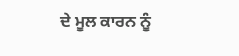ਦੇ ਮੂਲ ਕਾਰਨ ਨੂੰ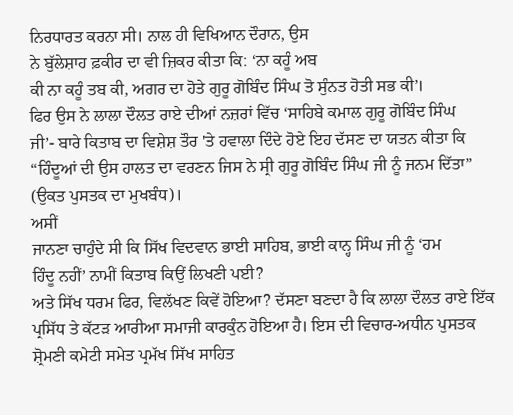ਨਿਰਧਾਰਤ ਕਰਨਾ ਸੀ। ਨਾਲ ਹੀ ਵਿਖਿਆਨ ਦੌਰਾਨ, ਉਸ
ਨੇ ਬੁੱਲੇਸ਼ਾਹ ਫ਼ਕੀਰ ਦਾ ਵੀ ਜ਼ਿਕਰ ਕੀਤਾ ਕਿ: ‘ਨਾ ਕਹੂੰ ਅਬ
ਕੀ ਨਾ ਕਹੂੰ ਤਬ ਕੀ, ਅਗਰ ਦਾ ਹੋਤੇ ਗੁਰੂ ਗੋਬਿੰਦ ਸਿੰਘ ਤੋ ਸੁੰਨਤ ਹੋਤੀ ਸਭ ਕੀ’।
ਫਿਰ ਉਸ ਨੇ ਲਾਲਾ ਦੌਲਤ ਰਾਏ ਦੀਆਂ ਨਜ਼ਰਾਂ ਵਿੱਚ ‘ਸਾਹਿਬੇ ਕਮਾਲ ਗੁਰੂ ਗੋਬਿੰਦ ਸਿੰਘ
ਜੀ’- ਬਾਰੇ ਕਿਤਾਬ ਦਾ ਵਿਸ਼ੇਸ਼ ਤੌਰ 'ਤੇ ਹਵਾਲਾ ਦਿੰਦੇ ਹੋਏ ਇਹ ਦੱਸਣ ਦਾ ਯਤਨ ਕੀਤਾ ਕਿ
“ਹਿੰਦੂਆਂ ਦੀ ਉਸ ਹਾਲਤ ਦਾ ਵਰਣਨ ਜਿਸ ਨੇ ਸ੍ਰੀ ਗੁਰੂ ਗੋਬਿੰਦ ਸਿੰਘ ਜੀ ਨੂੰ ਜਨਮ ਦਿੱਤਾ”
(ਉਕਤ ਪੁਸਤਕ ਦਾ ਮੁਖਬੰਧ)।
ਅਸੀਂ
ਜਾਨਣਾ ਚਾਹੁੰਦੇ ਸੀ ਕਿ ਸਿੱਖ ਵਿਦਵਾਨ ਭਾਈ ਸਾਹਿਬ, ਭਾਈ ਕਾਨ੍ਹ ਸਿੰਘ ਜੀ ਨੂੰ ‘ਹਮ
ਹਿੰਦੂ ਨਹੀਂ’ ਨਾਮੀਂ ਕਿਤਾਬ ਕਿਉਂ ਲਿਖਣੀ ਪਈ?
ਅਤੇ ਸਿੱਖ ਧਰਮ ਫਿਰ, ਵਿਲੱਖਣ ਕਿਵੇਂ ਹੋਇਆ? ਦੱਸਣਾ ਬਣਦਾ ਹੈ ਕਿ ਲਾਲਾ ਦੌਲਤ ਰਾਏ ਇੱਕ
ਪ੍ਰਸਿੱਧ ਤੇ ਕੱਟੜ ਆਰੀਆ ਸਮਾਜੀ ਕਾਰਕੁੰਨ ਹੋਇਆ ਹੈ। ਇਸ ਦੀ ਵਿਚਾਰ-ਅਧੀਨ ਪੁਸਤਕ
ਸ਼੍ਰੋਮਣੀ ਕਮੇਟੀ ਸਮੇਤ ਪ੍ਰਮੱਖ ਸਿੱਖ ਸਾਹਿਤ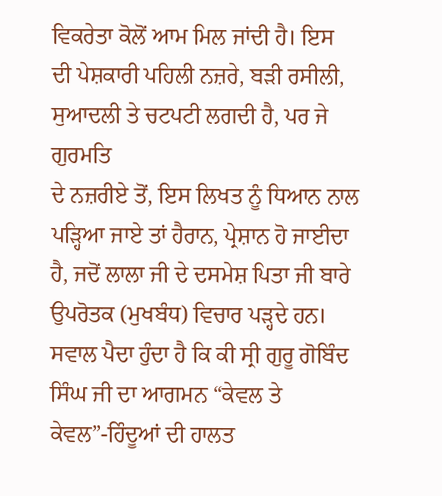ਵਿਕਰੇਤਾ ਕੋਲੋਂ ਆਮ ਮਿਲ ਜਾਂਦੀ ਹੈ। ਇਸ
ਦੀ ਪੇਸ਼ਕਾਰੀ ਪਹਿਲੀ ਨਜ਼ਰੇ, ਬੜੀ ਰਸੀਲੀ, ਸੁਆਦਲੀ ਤੇ ਚਟਪਟੀ ਲਗਦੀ ਹੈ, ਪਰ ਜੇ ਗੁਰਮਤਿ
ਦੇ ਨਜ਼ਰੀਏ ਤੋਂ, ਇਸ ਲਿਖਤ ਨੂੰ ਧਿਆਨ ਨਾਲ ਪੜ੍ਹਿਆ ਜਾਏ ਤਾਂ ਹੈਰਾਨ, ਪ੍ਰੇਸ਼ਾਨ ਹੋ ਜਾਈਦਾ
ਹੈ, ਜਦੋਂ ਲਾਲਾ ਜੀ ਦੇ ਦਸਮੇਸ਼ ਪਿਤਾ ਜੀ ਬਾਰੇ ਉਪਰੋਤਕ (ਮੁਖਬੰਧ) ਵਿਚਾਰ ਪੜ੍ਹਦੇ ਹਨ।
ਸਵਾਲ ਪੈਦਾ ਹੁੰਦਾ ਹੈ ਕਿ ਕੀ ਸ੍ਰੀ ਗੁਰੂ ਗੋਬਿੰਦ ਸਿੰਘ ਜੀ ਦਾ ਆਗਮਨ “ਕੇਵਲ ਤੇ
ਕੇਵਲ”-ਹਿੰਦੂਆਂ ਦੀ ਹਾਲਤ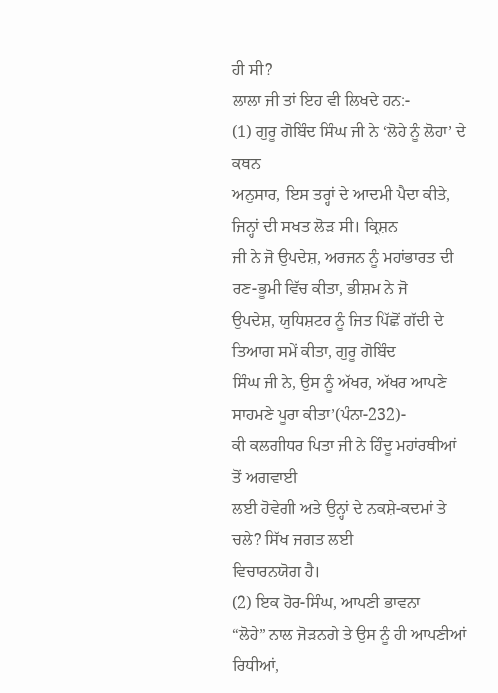ਹੀ ਸੀ?
ਲਾਲਾ ਜੀ ਤਾਂ ਇਹ ਵੀ ਲਿਖਦੇ ਹਨ:-
(1) ਗੁਰੂ ਗੋਬਿੰਦ ਸਿੰਘ ਜੀ ਨੇ ‘ਲੋਹੇ ਨੂੰ ਲੋਹਾ’ ਦੇ ਕਥਨ
ਅਨੁਸਾਰ, ਇਸ ਤਰ੍ਹਾਂ ਦੇ ਆਦਮੀ ਪੈਦਾ ਕੀਤੇ, ਜਿਨ੍ਹਾਂ ਦੀ ਸਖਤ ਲੋੜ ਸੀ। ਕ੍ਰਿਸ਼ਨ
ਜੀ ਨੇ ਜੋ ਉਪਦੇਸ਼, ਅਰਜਨ ਨੂੰ ਮਹਾਂਭਾਰਤ ਦੀ ਰਣ-ਭੂਮੀ ਵਿੱਚ ਕੀਤਾ, ਭੀਸ਼ਮ ਨੇ ਜੋ
ਉਪਦੇਸ਼, ਯੁਧਿਸ਼ਟਰ ਨੂੰ ਜਿਤ ਪਿੱਛੋਂ ਗੱਦੀ ਦੇ ਤਿਆਗ ਸਮੇਂ ਕੀਤਾ, ਗੁਰੂ ਗੋਬਿੰਦ
ਸਿੰਘ ਜੀ ਨੇ, ਉਸ ਨੂੰ ਅੱਖਰ, ਅੱਖਰ ਆਪਣੇ ਸਾਹਮਣੇ ਪੂਰਾ ਕੀਤਾ’(ਪੰਨਾ-232)-
ਕੀ ਕਲਗੀਧਰ ਪਿਤਾ ਜੀ ਨੇ ਹਿੰਦੂ ਮਹਾਂਰਥੀਆਂ ਤੋਂ ਅਗਵਾਈ
ਲਈ ਹੋਵੇਗੀ ਅਤੇ ਉਨ੍ਹਾਂ ਦੇ ਨਕਸ਼ੇ-ਕਦਮਾਂ ਤੇ ਚਲੇ? ਸਿੱਖ ਜਗਤ ਲਈ
ਵਿਚਾਰਨਯੋਗ ਹੈ।
(2) ਇਕ ਹੋਰ-ਸਿੰਘ, ਆਪਣੀ ਭਾਵਨਾ
“ਲੋਹੇ” ਨਾਲ ਜੋੜਨਗੇ ਤੇ ਉਸ ਨੂੰ ਹੀ ਆਪਣੀਆਂ ਰਿਧੀਆਂ,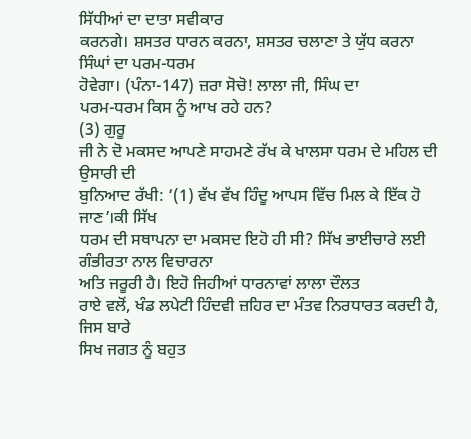ਸਿੱਧੀਆਂ ਦਾ ਦਾਤਾ ਸਵੀਕਾਰ
ਕਰਨਗੇ। ਸ਼ਸਤਰ ਧਾਰਨ ਕਰਨਾ, ਸ਼ਸਤਰ ਚਲਾਣਾ ਤੇ ਯੁੱਧ ਕਰਨਾ ਸਿੰਘਾਂ ਦਾ ਪਰਮ-ਧਰਮ
ਹੋਵੇਗਾ। (ਪੰਨਾ-147) ਜ਼ਰਾ ਸੋਚੋ! ਲਾਲਾ ਜੀ, ਸਿੰਘ ਦਾ
ਪਰਮ-ਧਰਮ ਕਿਸ ਨੂੰ ਆਖ ਰਹੇ ਹਨ?
(3) ਗੁਰੂ
ਜੀ ਨੇ ਦੋ ਮਕਸਦ ਆਪਣੇ ਸਾਹਮਣੇ ਰੱਖ ਕੇ ਖਾਲਸਾ ਧਰਮ ਦੇ ਮਹਿਲ ਦੀ ਉਸਾਰੀ ਦੀ
ਬੁਨਿਆਦ ਰੱਖੀ: ‘(1) ਵੱਖ ਵੱਖ ਹਿੰਦੂ ਆਪਸ ਵਿੱਚ ਮਿਲ ਕੇ ਇੱਕ ਹੋ ਜਾਣ’।ਕੀ ਸਿੱਖ
ਧਰਮ ਦੀ ਸਥਾਪਨਾ ਦਾ ਮਕਸਦ ਇਹੋ ਹੀ ਸੀ? ਸਿੱਖ ਭਾਈਚਾਰੇ ਲਈ ਗੰਭੀਰਤਾ ਨਾਲ ਵਿਚਾਰਨਾ
ਅਤਿ ਜਰੂਰੀ ਹੈ। ਇਹੋ ਜਿਹੀਆਂ ਧਾਰਨਾਵਾਂ ਲਾਲਾ ਦੌਲਤ
ਰਾਏ ਵਲੋਂ, ਖੰਡ ਲਪੇਟੀ ਹਿੰਦਵੀ ਜ਼ਹਿਰ ਦਾ ਮੰਤਵ ਨਿਰਧਾਰਤ ਕਰਦੀ ਹੈ, ਜਿਸ ਬਾਰੇ
ਸਿਖ ਜਗਤ ਨੂੰ ਬਹੁਤ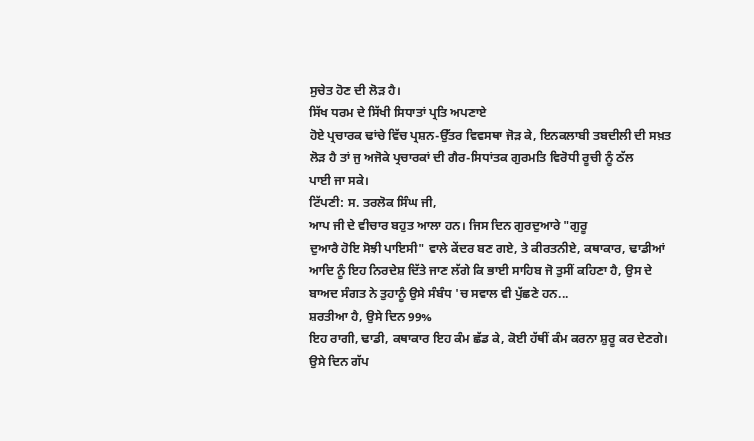ਸੁਚੇਤ ਹੋਣ ਦੀ ਲੋੜ ਹੈ।
ਸਿੱਖ ਧਰਮ ਦੇ ਸਿੱਖੀ ਸਿਧਾਤਾਂ ਪ੍ਰਤਿ ਅਪਣਾਏ
ਹੋਏ ਪ੍ਰਚਾਰਕ ਢਾਂਚੇ ਵਿੱਚ ਪ੍ਰਸ਼ਨ-ਉੱਤਰ ਵਿਵਸਥਾ ਜੋੜ ਕੇ, ਇਨਕਲਾਬੀ ਤਬਦੀਲੀ ਦੀ ਸਖ਼ਤ
ਲੋੜ ਹੈ ਤਾਂ ਜੁ ਅਜੋਕੇ ਪ੍ਰਚਾਰਕਾਂ ਦੀ ਗੈਰ-ਸਿਧਾਂਤਕ ਗੁਰਮਤਿ ਵਿਰੋਧੀ ਰੂਚੀ ਨੂੰ ਠੱਲ
ਪਾਈ ਜਾ ਸਕੇ।
ਟਿੱਪਣੀ: ਸ. ਤਰਲੋਕ ਸਿੰਘ ਜੀ,
ਆਪ ਜੀ ਦੇ ਵੀਚਾਰ ਬਹੁਤ ਆਲਾ ਹਨ। ਜਿਸ ਦਿਨ ਗੁਰਦੁਆਰੇ "ਗੁਰੂ
ਦੁਆਰੈ ਹੋਇ ਸੋਝੀ ਪਾਇਸੀ" ਵਾਲੇ ਕੇਂਦਰ ਬਣ ਗਏ, ਤੇ ਕੀਰਤਨੀਏ, ਕਥਾਕਾਰ, ਢਾਡੀਆਂ
ਆਦਿ ਨੂੰ ਇਹ ਨਿਰਦੇਸ਼ ਦਿੱਤੇ ਜਾਣ ਲੱਗੇ ਕਿ ਭਾਈ ਸਾਹਿਬ ਜੋ ਤੁਸੀਂ ਕਹਿਣਾ ਹੈ, ਉਸ ਦੇ
ਬਾਅਦ ਸੰਗਤ ਨੇ ਤੁਹਾਨੂੰ ਉਸੇ ਸੰਬੰਧ 'ਚ ਸਵਾਲ ਵੀ ਪੁੱਛਣੇ ਹਨ...
ਸ਼ਰਤੀਆ ਹੈ, ਉਸੇ ਦਿਨ 99%
ਇਹ ਰਾਗੀ, ਢਾਡੀ, ਕਥਾਕਾਰ ਇਹ ਕੰਮ ਛੱਡ ਕੇ, ਕੋਈ ਹੱਥੀਂ ਕੰਮ ਕਰਨਾ ਸ਼ੁਰੂ ਕਰ ਦੇਣਗੇ।
ਉਸੇ ਦਿਨ ਗੱਪ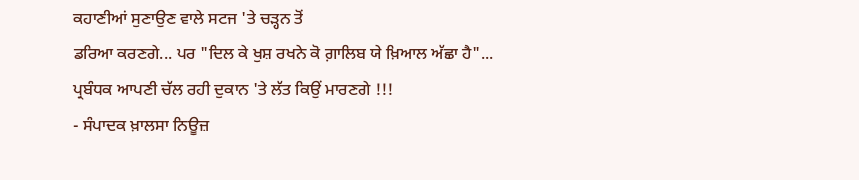ਕਹਾਣੀਆਂ ਸੁਣਾਉਣ ਵਾਲੇ ਸਟਜ 'ਤੇ ਚੜ੍ਹਨ ਤੋਂ
ਡਰਿਆ ਕਰਣਗੇ... ਪਰ "ਦਿਲ ਕੇ ਖੁਸ਼ ਰਖਨੇ ਕੋ ਗ਼ਾਲਿਬ ਯੇ ਖ਼ਿਆਲ ਅੱਛਾ ਹੈ"...
ਪ੍ਰਬੰਧਕ ਆਪਣੀ ਚੱਲ ਰਹੀ ਦੁਕਾਨ 'ਤੇ ਲੱਤ ਕਿਉਂ ਮਾਰਣਗੇ !!!
- ਸੰਪਾਦਕ ਖ਼ਾਲਸਾ ਨਿਊਜ਼